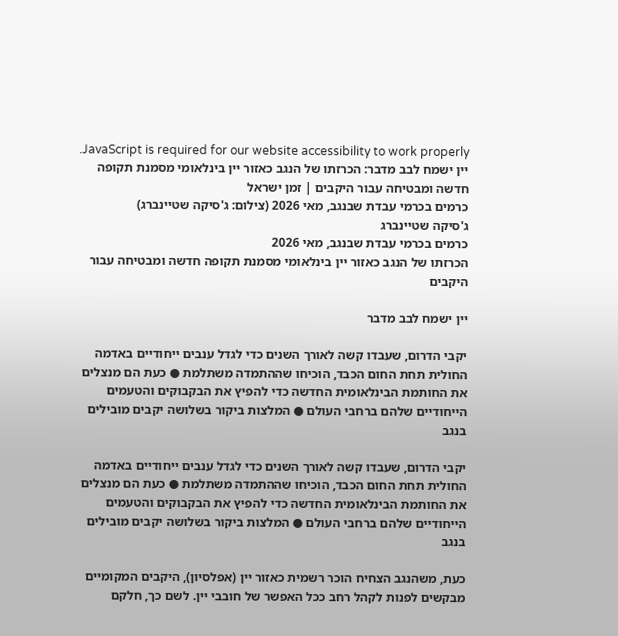JavaScript is required for our website accessibility to work properly. יין ישמח לבב מדבר: הכרזתו של הנגב כאזור יין בינלאומי מסמנת תקופה חדשה ומבטיחה עבור היקבים | זמן ישראל
כרמים בכרמי עבדת שבנגב, מאי 2026 (צילום: ג'סיקה שטיינברג)
ג'סיקה שטיינברג
כרמים בכרמי עבדת שבנגב, מאי 2026
הכרזתו של הנגב כאזור יין בינלאומי מסמנת תקופה חדשה ומבטיחה עבור היקבים

יין ישמח לבב מדבר

יקבי הדרום, שעבדו קשה לאורך השנים כדי לגדל ענבים ייחודיים באדמה החולית תחת החום הכבד, הוכיחו שההתמדה משתלמת ● כעת הם מנצלים את החותמת הבינלאומית החדשה כדי להפיץ את הבקבוקים והטעמים הייחודיים שלהם ברחבי העולם ● המלצות ביקור בשלושה יקבים מובילים בנגב

יקבי הדרום, שעבדו קשה לאורך השנים כדי לגדל ענבים ייחודיים באדמה החולית תחת החום הכבד, הוכיחו שההתמדה משתלמת ● כעת הם מנצלים את החותמת הבינלאומית החדשה כדי להפיץ את הבקבוקים והטעמים הייחודיים שלהם ברחבי העולם ● המלצות ביקור בשלושה יקבים מובילים בנגב

כעת, משהנגב הצחיח הוכר רשמית כאזור יין (אפלסיון), היקבים המקומיים מבקשים לפנות לקהל רחב ככל האפשר של חובבי יין. לשם כך, חלקם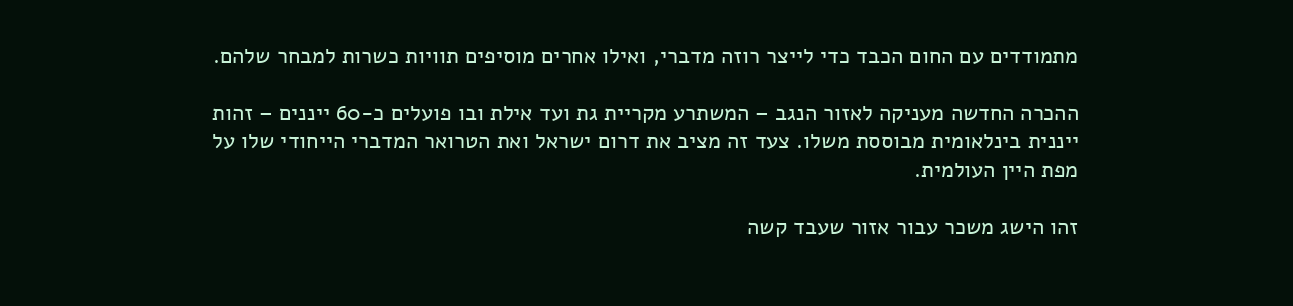מתמודדים עם החום הכבד כדי לייצר רוזה מדברי, ואילו אחרים מוסיפים תוויות כשרות למבחר שלהם.

ההכרה החדשה מעניקה לאזור הנגב – המשתרע מקריית גת ועד אילת ובו פועלים כ-60 ייננים – זהות ייננית בינלאומית מבוססת משלו. צעד זה מציב את דרום ישראל ואת הטרואר המדברי הייחודי שלו על מפת היין העולמית.

זהו הישג משכר עבור אזור שעבד קשה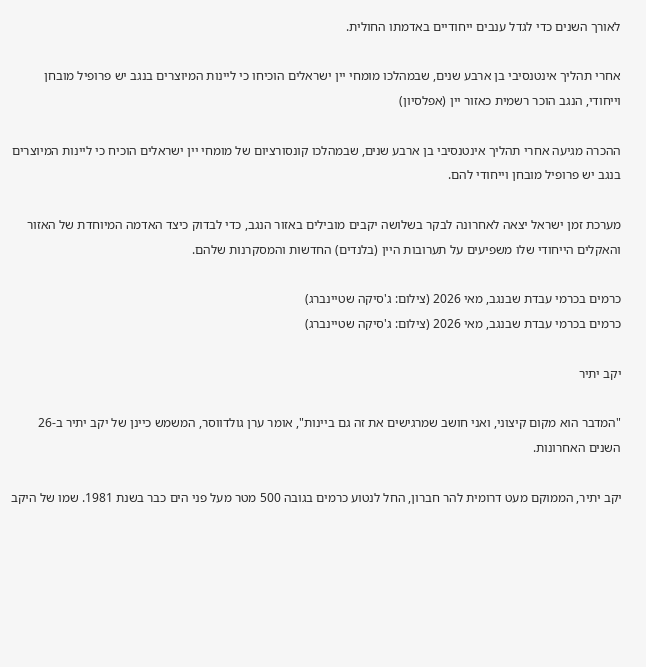לאורך השנים כדי לגדל ענבים ייחודיים באדמתו החולית.

אחרי תהליך אינטנסיבי בן ארבע שנים, שבמהלכו מומחי יין ישראלים הוכיחו כי ליינות המיוצרים בנגב יש פרופיל מובחן וייחודי, הנגב הוכר רשמית כאזור יין (אפלסיון)

ההכרה מגיעה אחרי תהליך אינטנסיבי בן ארבע שנים, שבמהלכו קונסורציום של מומחי יין ישראלים הוכיח כי ליינות המיוצרים בנגב יש פרופיל מובחן וייחודי להם.

מערכת זמן ישראל יצאה לאחרונה לבקר בשלושה יקבים מובילים באזור הנגב, כדי לבדוק כיצד האדמה המיוחדת של האזור והאקלים הייחודי שלו משפיעים על תערובות היין (בלנדים) החדשות והמסקרנות שלהם.

כרמים בכרמי עבדת שבנגב, מאי 2026 (צילום: ג'סיקה שטיינברג)
כרמים בכרמי עבדת שבנגב, מאי 2026 (צילום: ג'סיקה שטיינברג)

יקב יתיר

"המדבר הוא מקום קיצוני, ואני חושב שמרגישים את זה גם ביינות", אומר ערן גולדווסר, המשמש כיינן של יקב יתיר ב-26 השנים האחרונות.

יקב יתיר, הממוקם מעט דרומית להר חברון, החל לנטוע כרמים בגובה 500 מטר מעל פני הים כבר בשנת 1981. שמו של היקב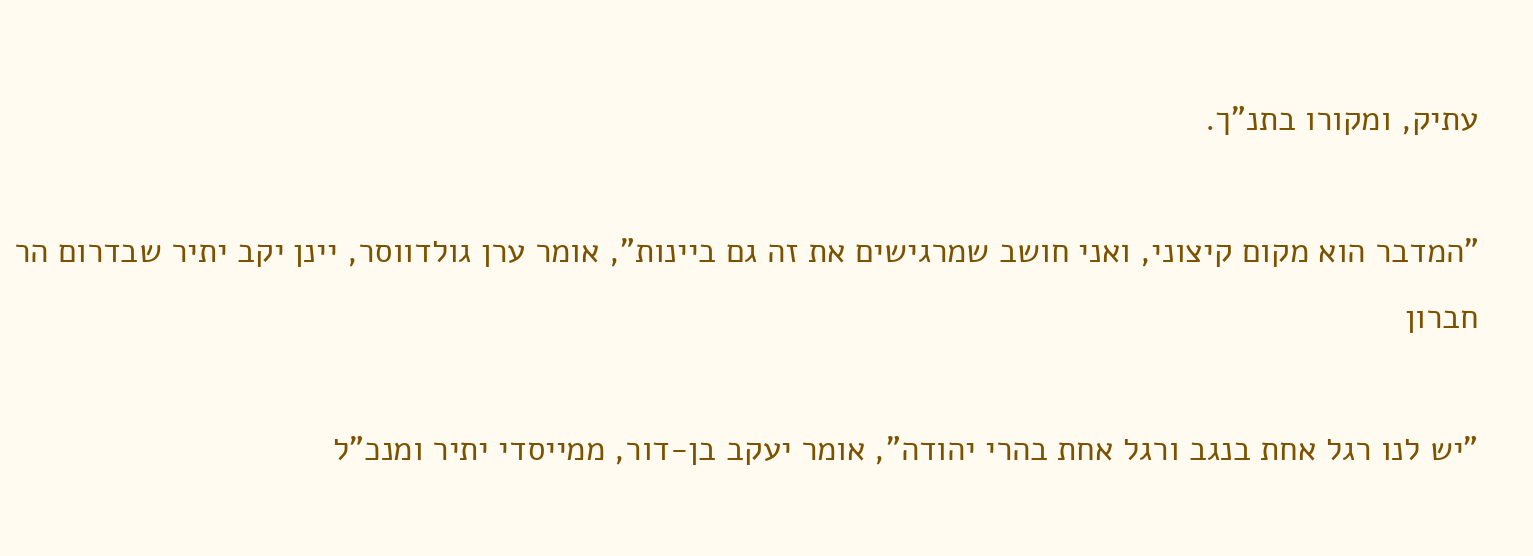עתיק, ומקורו בתנ"ך.

"המדבר הוא מקום קיצוני, ואני חושב שמרגישים את זה גם ביינות", אומר ערן גולדווסר, יינן יקב יתיר שבדרום הר חברון

"יש לנו רגל אחת בנגב ורגל אחת בהרי יהודה", אומר יעקב בן-דור, ממייסדי יתיר ומנכ"ל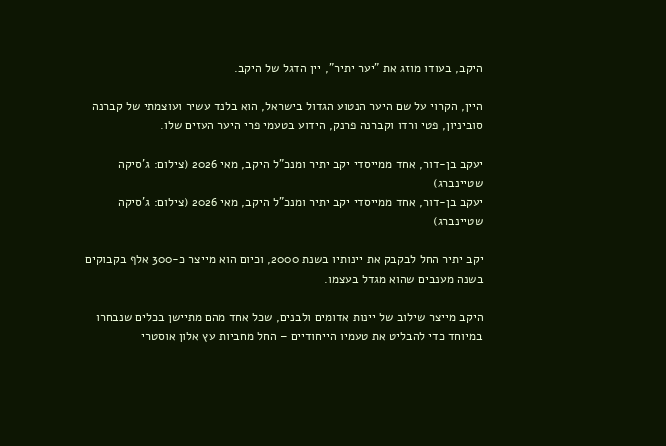היקב, בעודו מוזג את "יער יתיר", יין הדגל של היקב.

היין, הקרוי על שם היער הנטוע הגדול בישראל, הוא בלנד עשיר ועוצמתי של קברנה סוביניון, פטי ורדו וקברנה פרנק, הידוע בטעמי פרי היער העזים שלו.

יעקב בן-דור, אחד ממייסדי יקב יתיר ומנכ"ל היקב, מאי 2026 (צילום: ג'סיקה שטיינברג)
יעקב בן-דור, אחד ממייסדי יקב יתיר ומנכ"ל היקב, מאי 2026 (צילום: ג'סיקה שטיינברג)

יקב יתיר החל לבקבק את יינותיו בשנת 2000, וכיום הוא מייצר כ-300 אלף בקבוקים בשנה מענבים שהוא מגדל בעצמו.

היקב מייצר שילוב של יינות אדומים ולבנים, שכל אחד מהם מתיישן בכלים שנבחרו במיוחד כדי להבליט את טעמיו הייחודיים – החל מחביות עץ אלון אוסטרי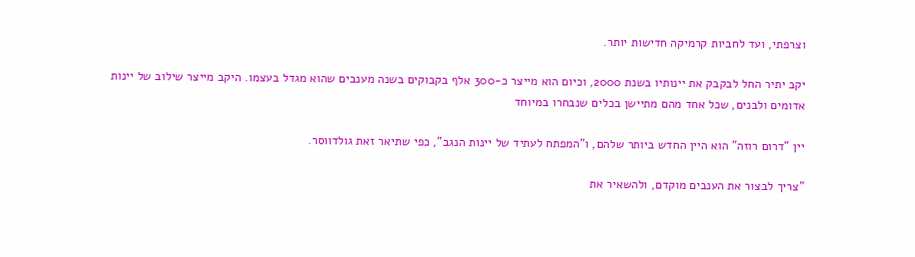וצרפתי, ועד לחביות קרמיקה חדישות יותר.

יקב יתיר החל לבקבק את יינותיו בשנת 2000, וכיום הוא מייצר כ-300 אלף בקבוקים בשנה מענבים שהוא מגדל בעצמו. היקב מייצר שילוב של יינות אדומים ולבנים, שכל אחד מהם מתיישן בכלים שנבחרו במיוחד

יין "דרום רוזה" הוא היין החדש ביותר שלהם, ו"המפתח לעתיד של יינות הנגב", כפי שתיאר זאת גולדווסר.

"צריך לבצור את הענבים מוקדם, ולהשאיר את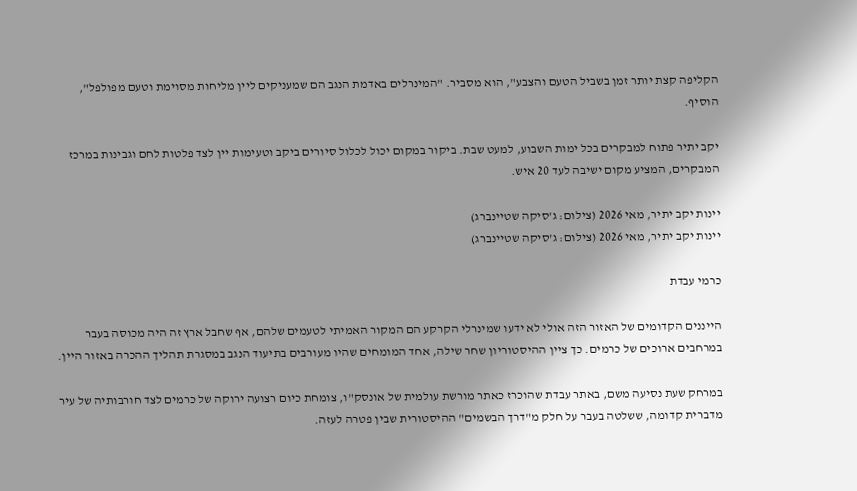הקליפה קצת יותר זמן בשביל הטעם והצבע", הוא מסביר. "המינרלים באדמת הנגב הם שמעניקים ליין מליחות מסוימת וטעם מפולפל", הוסיף.

יקב יתיר פתוח למבקרים בכל ימות השבוע, למעט שבת. ביקור במקום יכול לכלול סיורים ביקב וטעימות יין לצד פלטות לחם וגבינות במרכז המבקרים, המציע מקום ישיבה לעד 20 איש.

יינות יקב יתיר, מאי 2026 (צילום: ג'סיקה שטיינברג)
יינות יקב יתיר, מאי 2026 (צילום: ג'סיקה שטיינברג)

כרמי עבדת

הייננים הקדומים של האזור הזה אולי לא ידעו שמינרלי הקרקע הם המקור האמיתי לטעמים שלהם, אף שחבל ארץ זה היה מכוסה בעבר במרחבים ארוכים של כרמים. כך ציין ההיסטוריון שחר שילה, אחד המומחים שהיו מעורבים בתיעוד הנגב במסגרת תהליך ההכרה באזור היין.

במרחק שעת נסיעה משם, באתר עבדת שהוכרז כאתר מורשת עולמית של אונסק"ו, צומחת כיום רצועה ירוקה של כרמים לצד חורבותיה של עיר מדברית קדומה, ששלטה בעבר על חלק מ"דרך הבשמים" ההיסטורית שבין פטרה לעזה.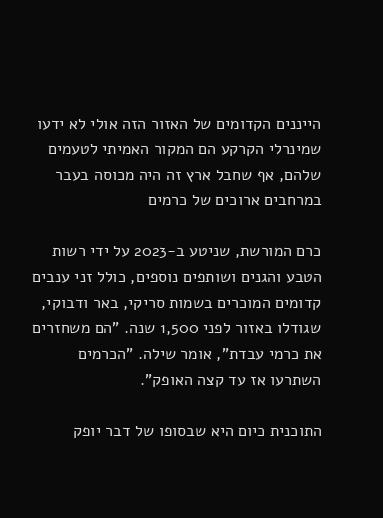הייננים הקדומים של האזור הזה אולי לא ידעו שמינרלי הקרקע הם המקור האמיתי לטעמים שלהם, אף שחבל ארץ זה היה מכוסה בעבר במרחבים ארוכים של כרמים

כרם המורשת, שניטע ב-2023 על ידי רשות הטבע והגנים ושותפים נוספים, כולל זני ענבים קדומים המוכרים בשמות סריקי, באר ודבוקי, שגודלו באזור לפני 1,500 שנה. "הם משחזרים את כרמי עבדת", אומר שילה. "הכרמים השתרעו אז עד קצה האופק".

התוכנית כיום היא שבסופו של דבר יופק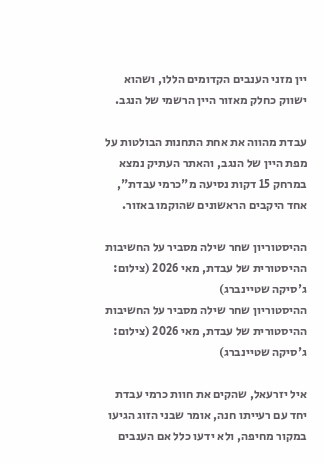יין מזני הענבים הקדומים הללו, ושהוא ישווק כחלק מאזור היין הרשמי של הנגב.

עבדת מהווה את אחת התחנות הבולטות על מפת היין של הנגב, והאתר העתיק נמצא במרחק 15 דקות נסיעה מ"כרמי עבדת", אחד היקבים הראשונים שהוקמו באזור.

ההיסטוריון שחר שילה מסביר על החשיבות ההיסטורית של עבדת, מאי 2026 (צילום: ג'סיקה שטיינברג)
ההיסטוריון שחר שילה מסביר על החשיבות ההיסטורית של עבדת, מאי 2026 (צילום: ג'סיקה שטיינברג)

איל יזרעאל, שהקים את חוות כרמי עבדת יחד עם רעייתו חנה, אומר שבני הזוג הגיעו במקור מחיפה, ולא ידעו כלל אם הענבים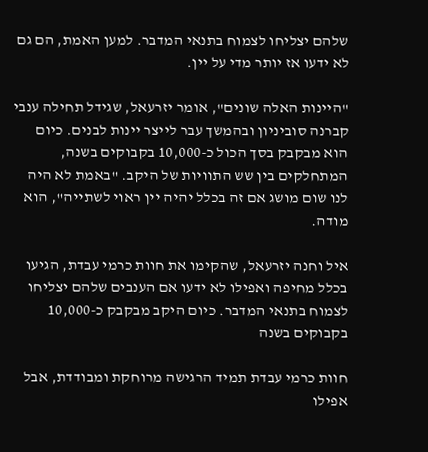שלהם יצליחו לצמוח בתנאי המדבר. למען האמת, הם גם לא ידעו אז יותר מדי על יין.

"היינות האלה שונים", אומר יזרעאל, שגידל תחילה ענבי קברנה סוביניון ובהמשך עבר לייצר יינות לבנים. כיום הוא מבקבק בסך הכול כ-10,000 בקבוקים בשנה, המתחלקים בין שש התוויות של היקב. "באמת לא היה לנו שום מושג אם זה בכלל יהיה יין ראוי לשתייה", הוא מודה.

איל וחנה יזרעאל, שהקימו את חוות כרמי עבדת, הגיעו בכלל מחיפה ואפילו לא ידעו אם הענבים שלהם יצליחו לצמוח בתנאי המדבר. כיום היקב מבקבק כ-10,000 בקבוקים בשנה

חוות כרמי עבדת תמיד הרגישה מרוחקת ומבודדת, אבל אפילו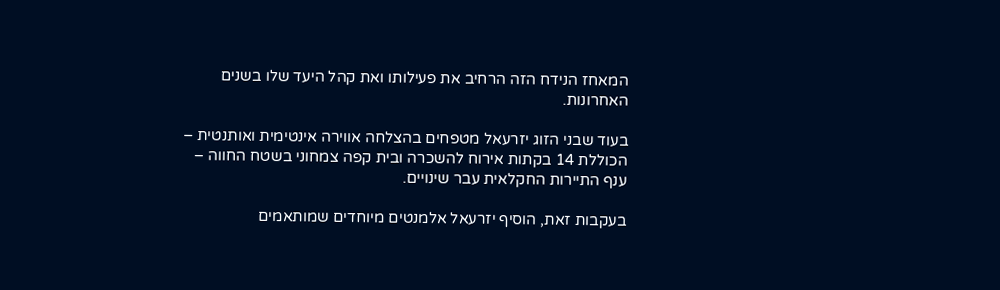המאחז הנידח הזה הרחיב את פעילותו ואת קהל היעד שלו בשנים האחרונות.

בעוד שבני הזוג יזרעאל מטפחים בהצלחה אווירה אינטימית ואותנטית – הכוללת 14 בקתות אירוח להשכרה ובית קפה צמחוני בשטח החווה – ענף התיירות החקלאית עבר שינויים.

בעקבות זאת, הוסיף יזרעאל אלמנטים מיוחדים שמותאמים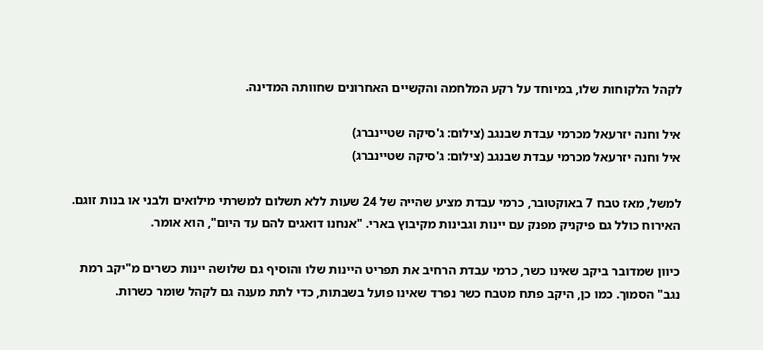לקהל הלקוחות שלו, במיוחד על רקע המלחמה והקשיים האחרונים שחוותה המדינה.

איל וחנה יזרעאל מכרמי עבדת שבנגב (צילום: ג'סיקה שטיינברג)
איל וחנה יזרעאל מכרמי עבדת שבנגב (צילום: ג'סיקה שטיינברג)

למשל, מאז טבח 7 באוקטובר, כרמי עבדת מציע שהייה של 24 שעות ללא תשלום למשרתי מילואים ולבני או בנות זוגם. האירוח כולל גם פיקניק מפנק עם יינות וגבינות מקיבוץ בארי. "אנחנו דואגים להם עד היום", הוא אומר.

כיוון שמדובר ביקב שאינו כשר, כרמי עבדת הרחיב את תפריט היינות שלו והוסיף גם שלושה יינות כשרים מ"יקב רמת נגב" הסמוך. כמו כן, היקב פתח מטבח כשר נפרד שאינו פועל בשבתות, כדי לתת מענה גם לקהל שומר כשרות.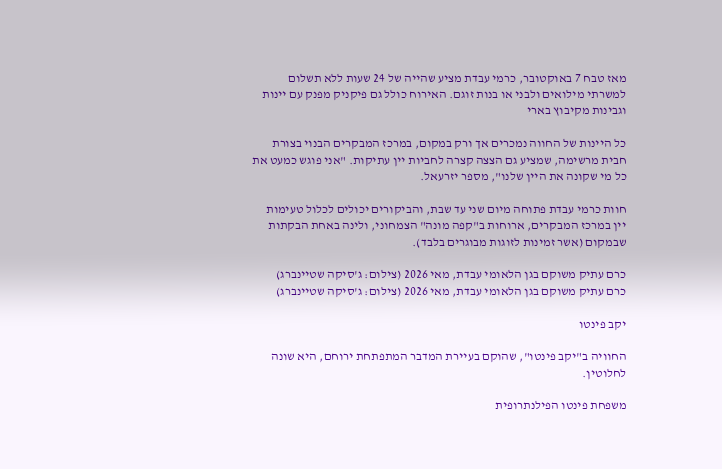מאז טבח 7 באוקטובר, כרמי עבדת מציע שהייה של 24 שעות ללא תשלום למשרתי מילואים ולבני או בנות זוגם. האירוח כולל גם פיקניק מפנק עם יינות וגבינות מקיבוץ בארי

כל היינות של החווה נמכרים אך ורק במקום, במרכז המבקרים הבנוי בצורת חבית מרשימה, שמציע גם הצצה קצרה לחביות יין עתיקות. "אני פוגש כמעט את כל מי שקונה את היין שלנו", מספר יזרעאל.

חוות כרמי עבדת פתוחה מיום שני עד שבת, והביקורים יכולים לכלול טעימות יין במרכז המבקרים, ארוחות ב"קפה מונה" הצמחוני, ולינה באחת הבקתות שבמקום (אשר זמינות לזוגות מבוגרים בלבד).

כרם עתיק משוקם בגן הלאומי עבדת, מאי 2026 (צילום: ג'סיקה שטיינברג)
כרם עתיק משוקם בגן הלאומי עבדת, מאי 2026 (צילום: ג'סיקה שטיינברג)

יקב פינטו

החוויה ב"יקב פינטו", שהוקם בעיירת המדבר המתפתחת ירוחם, היא שונה לחלוטין.

משפחת פינטו הפילנתרופית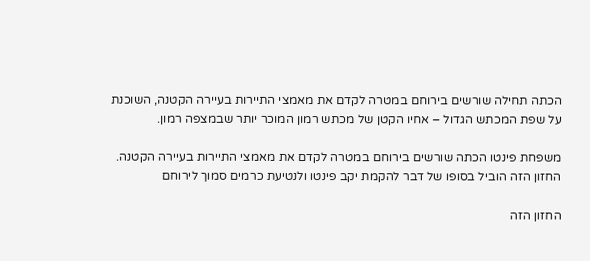הכתה תחילה שורשים בירוחם במטרה לקדם את מאמצי התיירות בעיירה הקטנה, השוכנת על שפת המכתש הגדול – אחיו הקטן של מכתש רמון המוכר יותר שבמצפה רמון.

משפחת פינטו הכתה שורשים בירוחם במטרה לקדם את מאמצי התיירות בעיירה הקטנה. החזון הזה הוביל בסופו של דבר להקמת יקב פינטו ולנטיעת כרמים סמוך לירוחם

החזון הזה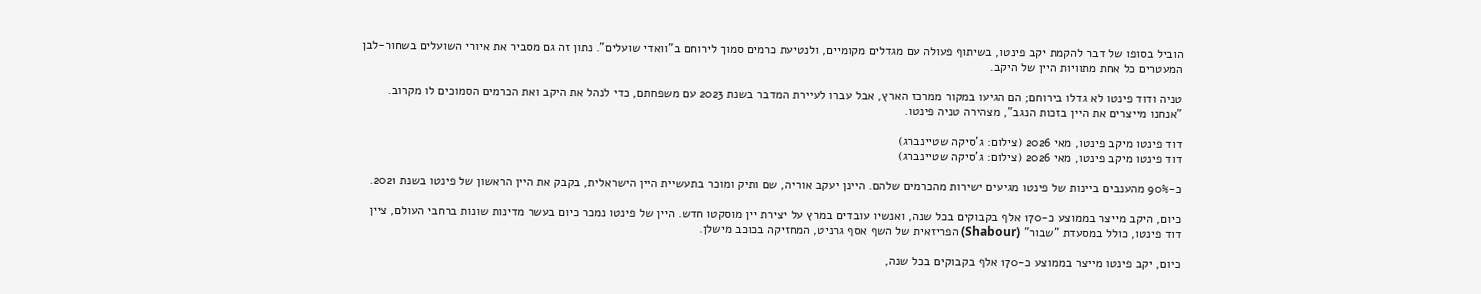הוביל בסופו של דבר להקמת יקב פינטו, בשיתוף פעולה עם מגדלים מקומיים, ולנטיעת כרמים סמוך לירוחם ב"וואדי שועלים". נתון זה גם מסביר את איורי השועלים בשחור-לבן המעטרים כל אחת מתוויות היין של היקב.

טניה ודוד פינטו לא גדלו בירוחם; הם הגיעו במקור ממרכז הארץ, אבל עברו לעיירת המדבר בשנת 2023 עם משפחתם, כדי לנהל את היקב ואת הכרמים הסמוכים לו מקרוב. "אנחנו מייצרים את היין בזכות הנגב", מצהירה טניה פינטו.

דוד פינטו מיקב פינטו, מאי 2026 (צילום: ג'סיקה שטיינברג)
דוד פינטו מיקב פינטו, מאי 2026 (צילום: ג'סיקה שטיינברג)

כ-90% מהענבים ביינות של פינטו מגיעים ישירות מהכרמים שלהם. היינן יעקב אוריה, שם ותיק ומוכר בתעשיית היין הישראלית, בקבק את היין הראשון של פינטו בשנת 2021.

כיום, היקב מייצר בממוצע כ-170 אלף בקבוקים בכל שנה, ואנשיו עובדים במרץ על יצירת יין מוסקטו חדש. היין של פינטו נמכר כיום בעשר מדינות שונות ברחבי העולם, ציין דוד פינטו, כולל במסעדת "שבור" (Shabour) הפריזאית של השף אסף גרניט, המחזיקה בכוכב מישלן.

כיום, יקב פינטו מייצר בממוצע כ-170 אלף בקבוקים בכל שנה,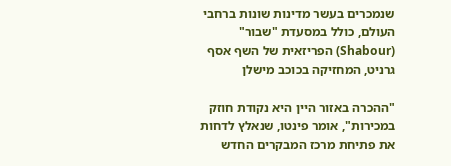שנמכרים בעשר מדינות שונות ברחבי העולם, כולל במסעדת "שבור" (Shabour) הפריזאית של השף אסף גרניט, המחזיקה בכוכב מישלן

"ההכרה באזור היין היא נקודת חוזק במכירות", אומר פינטו, שנאלץ לדחות את פתיחת מרכז המבקרים החדש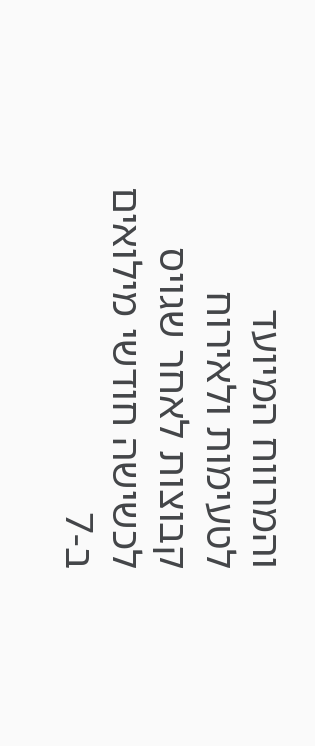והמרווח המיועד לטעימות ולאירוח קבוצות לאחר שגויס לכשישה חודשי מילואים ב-7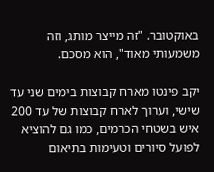באוקטובר. "זה מייצר מותג, וזה משמעותי מאוד", הוא מסכם.

יקב פינטו מארח קבוצות בימים שני עד שישי, וערוך לארח קבוצות של עד 200 איש בשטחי הכרמים, כמו גם להוציא לפועל סיורים וטעימות בתיאום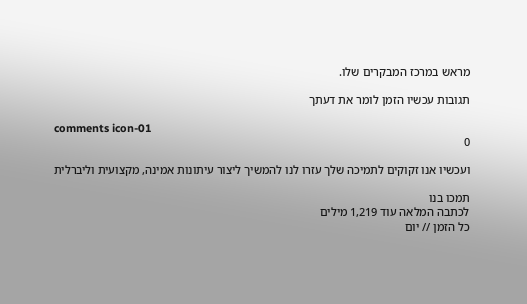מראש במרכז המבקרים שלו.

תגובות עכשיו הזמן לומר את דעתך

comments icon-01
0

ועכשיו אנו זקוקים לתמיכה שלך עזרו לנו להמשיך ליצור עיתונות אמינה, מקצועית וליברלית

תמכו בנו
לכתבה המלאה עוד 1,219 מילים
כל הזמן // יום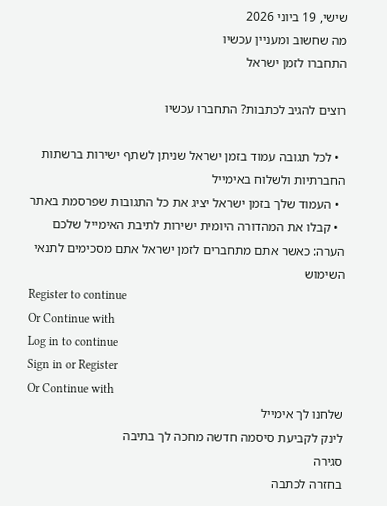שישי, 19 ביוני 2026
מה שחשוב ומעניין עכשיו
התחברו לזמן ישראל

רוצים להגיב לכתבות? התחברו עכשיו

  • לכל תגובה עמוד בזמן ישראל שניתן לשתף ישירות ברשתות החברתיות ולשלוח באימייל
  • העמוד שלך בזמן ישראל יציג את כל התגובות שפרסמת באתר
  • קבלו את המהדורה היומית ישירות לתיבת האימייל שלכם
הערה: כאשר אתם מתחברים לזמן ישראל אתם מסכימים לתנאי השימוש
Register to continue
Or Continue with
Log in to continue
Sign in or Register
Or Continue with
שלחנו לך אימייל
לינק לקביעת סיסמה חדשה מחכה לך בתיבה
סגירה
בחזרה לכתבה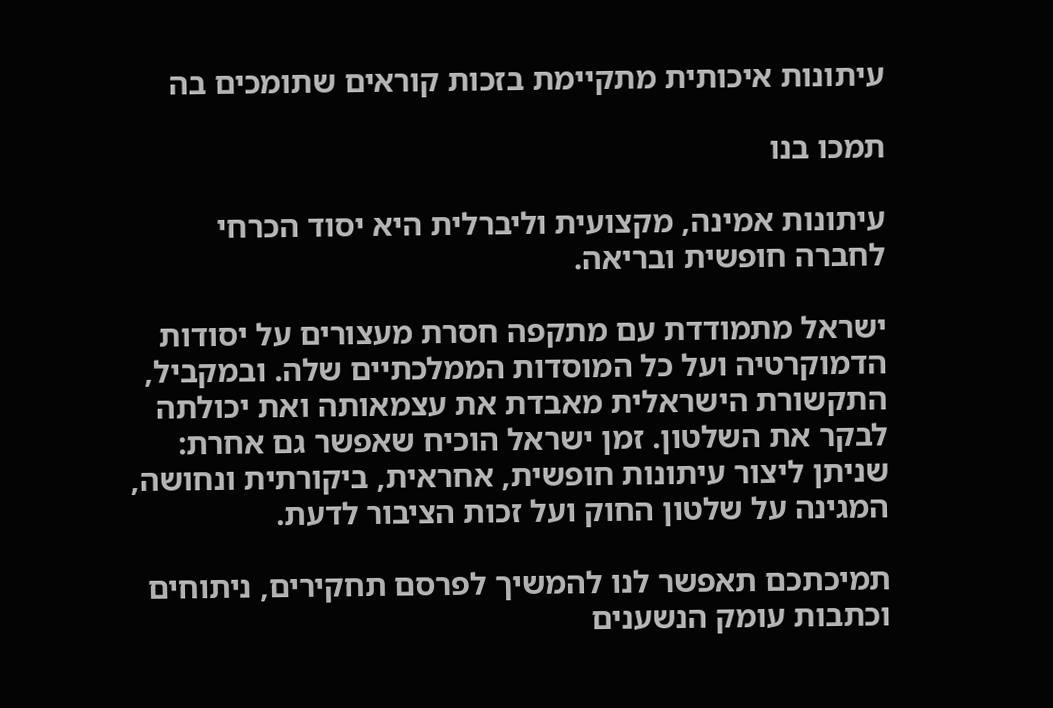עיתונות איכותית מתקיימת בזכות קוראים שתומכים בה

תמכו בנו

עיתונות אמינה, מקצועית וליברלית היא יסוד הכרחי לחברה חופשית ובריאה.

ישראל מתמודדת עם מתקפה חסרת מעצורים על יסודות הדמוקרטיה ועל כל המוסדות הממלכתיים שלה. ובמקביל, התקשורת הישראלית מאבדת את עצמאותה ואת יכולתה לבקר את השלטון. זמן ישראל הוכיח שאפשר גם אחרת: שניתן ליצור עיתונות חופשית, אחראית, ביקורתית ונחושה, המגינה על שלטון החוק ועל זכות הציבור לדעת.

תמיכתכם תאפשר לנו להמשיך לפרסם תחקירים, ניתוחים וכתבות עומק הנשענים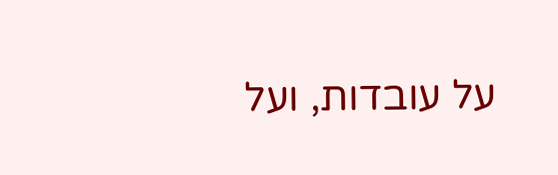על עובדות, ועל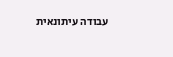עבודה עיתונאית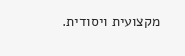מקצועית ויסודית.